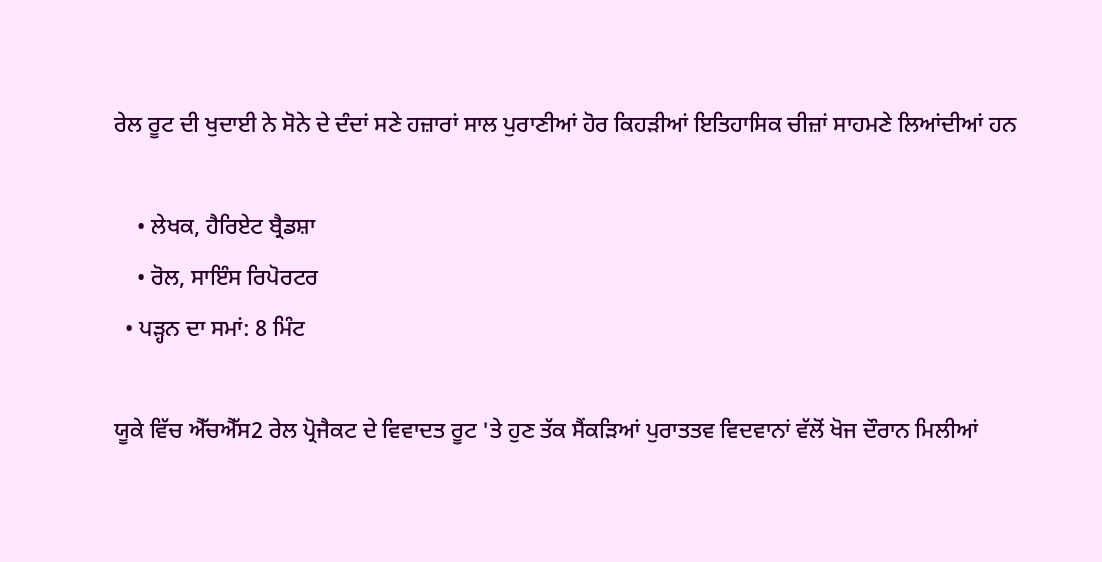ਰੇਲ ਰੂਟ ਦੀ ਖੁਦਾਈ ਨੇ ਸੋਨੇ ਦੇ ਦੰਦਾਂ ਸਣੇ ਹਜ਼ਾਰਾਂ ਸਾਲ ਪੁਰਾਣੀਆਂ ਹੋਰ ਕਿਹੜੀਆਂ ਇਤਿਹਾਸਿਕ ਚੀਜ਼ਾਂ ਸਾਹਮਣੇ ਲਿਆਂਦੀਆਂ ਹਨ

    • ਲੇਖਕ, ਹੈਰਿਏਟ ਬ੍ਰੈਡਸ਼ਾ
    • ਰੋਲ, ਸਾਇੰਸ ਰਿਪੋਰਟਰ
  • ਪੜ੍ਹਨ ਦਾ ਸਮਾਂ: 8 ਮਿੰਟ

ਯੂਕੇ ਵਿੱਚ ਐੱਚਐੱਸ2 ਰੇਲ ਪ੍ਰੋਜੈਕਟ ਦੇ ਵਿਵਾਦਤ ਰੂਟ 'ਤੇ ਹੁਣ ਤੱਕ ਸੈਂਕੜਿਆਂ ਪੁਰਾਤਤਵ ਵਿਦਵਾਨਾਂ ਵੱਲੋਂ ਖੋਜ ਦੌਰਾਨ ਮਿਲੀਆਂ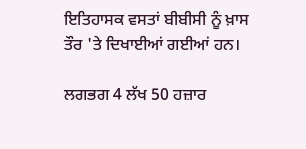ਇਤਿਹਾਸਕ ਵਸਤਾਂ ਬੀਬੀਸੀ ਨੂੰ ਖ਼ਾਸ ਤੌਰ 'ਤੇ ਦਿਖਾਈਆਂ ਗਈਆਂ ਹਨ।

ਲਗਭਗ 4 ਲੱਖ 50 ਹਜ਼ਾਰ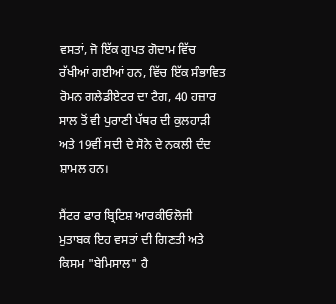ਵਸਤਾਂ, ਜੋ ਇੱਕ ਗੁਪਤ ਗੋਦਾਮ ਵਿੱਚ ਰੱਖੀਆਂ ਗਈਆਂ ਹਨ, ਵਿੱਚ ਇੱਕ ਸੰਭਾਵਿਤ ਰੋਮਨ ਗਲੇਡੀਏਟਰ ਦਾ ਟੈਗ, 40 ਹਜ਼ਾਰ ਸਾਲ ਤੋਂ ਵੀ ਪੁਰਾਣੀ ਪੱਥਰ ਦੀ ਕੁਲਹਾੜੀ ਅਤੇ 19ਵੀਂ ਸਦੀ ਦੇ ਸੋਨੇ ਦੇ ਨਕਲੀ ਦੰਦ ਸ਼ਾਮਲ ਹਨ।

ਸੈਂਟਰ ਫਾਰ ਬ੍ਰਿਟਿਸ਼ ਆਰਕੀਓਲੋਜੀ ਮੁਤਾਬਕ ਇਹ ਵਸਤਾਂ ਦੀ ਗਿਣਤੀ ਅਤੇ ਕਿਸਮ "ਬੇਮਿਸਾਲ" ਹੈ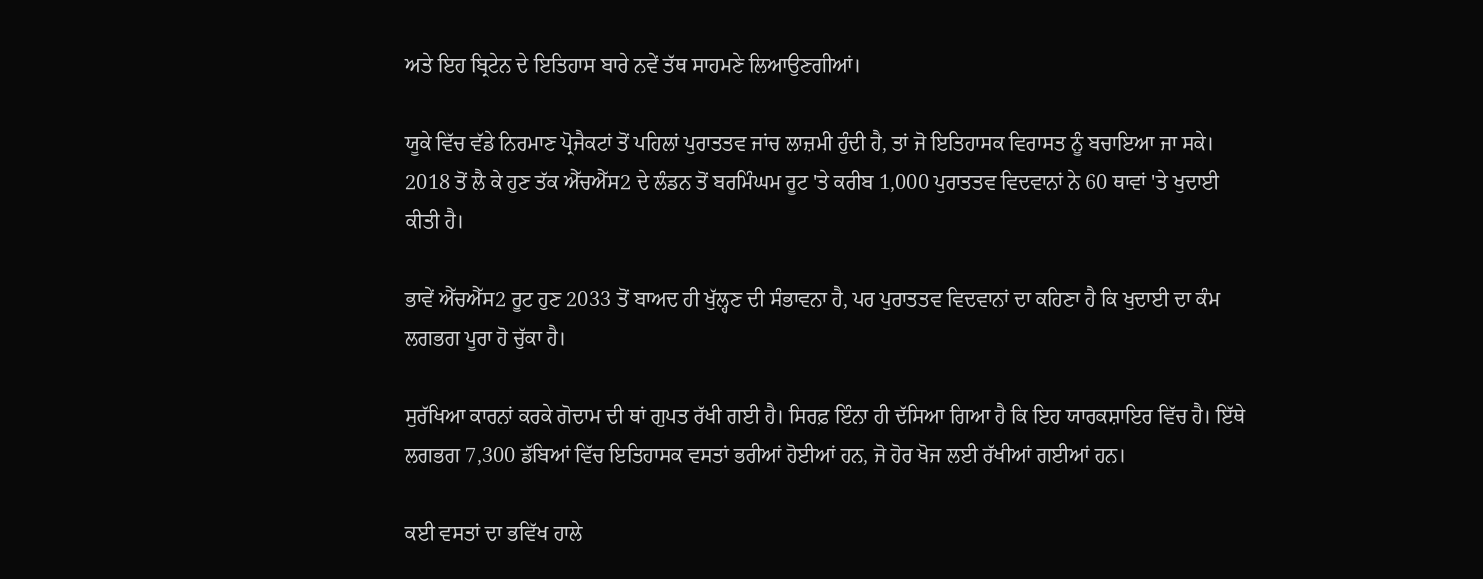ਅਤੇ ਇਹ ਬ੍ਰਿਟੇਨ ਦੇ ਇਤਿਹਾਸ ਬਾਰੇ ਨਵੇਂ ਤੱਥ ਸਾਹਮਣੇ ਲਿਆਉਣਗੀਆਂ।

ਯੂਕੇ ਵਿੱਚ ਵੱਡੇ ਨਿਰਮਾਣ ਪ੍ਰੋਜੈਕਟਾਂ ਤੋਂ ਪਹਿਲਾਂ ਪੁਰਾਤਤਵ ਜਾਂਚ ਲਾਜ਼ਮੀ ਹੁੰਦੀ ਹੈ, ਤਾਂ ਜੋ ਇਤਿਹਾਸਕ ਵਿਰਾਸਤ ਨੂੰ ਬਚਾਇਆ ਜਾ ਸਕੇ। 2018 ਤੋਂ ਲੈ ਕੇ ਹੁਣ ਤੱਕ ਐੱਚਐੱਸ2 ਦੇ ਲੰਡਨ ਤੋਂ ਬਰਮਿੰਘਮ ਰੂਟ 'ਤੇ ਕਰੀਬ 1,000 ਪੁਰਾਤਤਵ ਵਿਦਵਾਨਾਂ ਨੇ 60 ਥਾਵਾਂ 'ਤੇ ਖੁਦਾਈ ਕੀਤੀ ਹੈ।

ਭਾਵੇਂ ਐੱਚਐੱਸ2 ਰੂਟ ਹੁਣ 2033 ਤੋਂ ਬਾਅਦ ਹੀ ਖੁੱਲ੍ਹਣ ਦੀ ਸੰਭਾਵਨਾ ਹੈ, ਪਰ ਪੁਰਾਤਤਵ ਵਿਦਵਾਨਾਂ ਦਾ ਕਹਿਣਾ ਹੈ ਕਿ ਖੁਦਾਈ ਦਾ ਕੰਮ ਲਗਭਗ ਪੂਰਾ ਹੋ ਚੁੱਕਾ ਹੈ।

ਸੁਰੱਖਿਆ ਕਾਰਨਾਂ ਕਰਕੇ ਗੋਦਾਮ ਦੀ ਥਾਂ ਗੁਪਤ ਰੱਖੀ ਗਈ ਹੈ। ਸਿਰਫ਼ ਇੰਨਾ ਹੀ ਦੱਸਿਆ ਗਿਆ ਹੈ ਕਿ ਇਹ ਯਾਰਕਸ਼ਾਇਰ ਵਿੱਚ ਹੈ। ਇੱਥੇ ਲਗਭਗ 7,300 ਡੱਬਿਆਂ ਵਿੱਚ ਇਤਿਹਾਸਕ ਵਸਤਾਂ ਭਰੀਆਂ ਹੋਈਆਂ ਹਨ, ਜੋ ਹੋਰ ਖੋਜ ਲਈ ਰੱਖੀਆਂ ਗਈਆਂ ਹਨ।

ਕਈ ਵਸਤਾਂ ਦਾ ਭਵਿੱਖ ਹਾਲੇ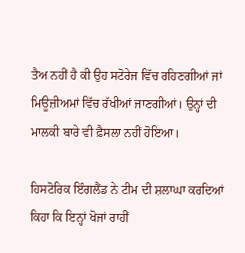ਤੈਅ ਨਹੀਂ ਹੈ ਕੀ ਉਹ ਸਟੋਰੇਜ ਵਿੱਚ ਰਹਿਣਗੀਆਂ ਜਾਂ ਮਿਊਜ਼ੀਅਮਾਂ ਵਿੱਚ ਰੱਖੀਆਂ ਜਾਣਗੀਆਂ। ਉਨ੍ਹਾਂ ਦੀ ਮਾਲਕੀ ਬਾਰੇ ਵੀ ਫ਼ੈਸਲਾ ਨਹੀਂ ਹੋਇਆ।

ਹਿਸਟੋਰਿਕ ਇੰਗਲੈਂਡ ਨੇ ਟੀਮ ਦੀ ਸ਼ਲਾਘਾ ਕਰਦਿਆਂ ਕਿਹਾ ਕਿ ਇਨ੍ਹਾਂ ਖੋਜਾਂ ਰਾਹੀਂ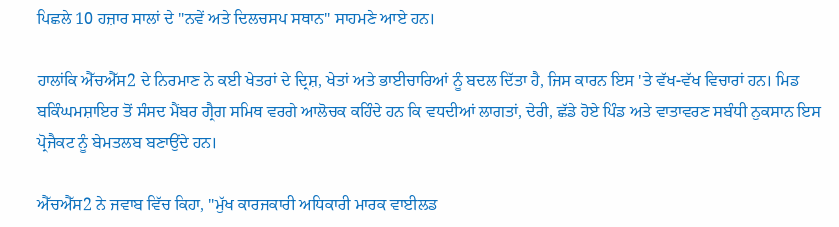ਪਿਛਲੇ 10 ਹਜ਼ਾਰ ਸਾਲਾਂ ਦੇ "ਨਵੇਂ ਅਤੇ ਦਿਲਚਸਪ ਸਥਾਨ" ਸਾਹਮਣੇ ਆਏ ਹਨ।

ਹਾਲਾਂਕਿ ਐੱਚਐੱਸ2 ਦੇ ਨਿਰਮਾਣ ਨੇ ਕਈ ਖੇਤਰਾਂ ਦੇ ਦ੍ਰਿਸ਼, ਖੇਤਾਂ ਅਤੇ ਭਾਈਚਾਰਿਆਂ ਨੂੰ ਬਦਲ ਦਿੱਤਾ ਹੈ, ਜਿਸ ਕਾਰਨ ਇਸ 'ਤੇ ਵੱਖ-ਵੱਖ ਵਿਚਾਰਾਂ ਹਨ। ਮਿਡ ਬਕਿੰਘਮਸ਼ਾਇਰ ਤੋਂ ਸੰਸਦ ਮੈਂਬਰ ਗ੍ਰੈਗ ਸਮਿਥ ਵਰਗੇ ਆਲੋਚਕ ਕਹਿੰਦੇ ਹਨ ਕਿ ਵਧਦੀਆਂ ਲਾਗਤਾਂ, ਦੇਰੀ, ਛੱਡੇ ਹੋਏ ਪਿੰਡ ਅਤੇ ਵਾਤਾਵਰਣ ਸਬੰਧੀ ਨੁਕਸਾਨ ਇਸ ਪ੍ਰੋਜੈਕਟ ਨੂੰ ਬੇਮਤਲਬ ਬਣਾਉਂਦੇ ਹਨ।

ਐੱਚਐੱਸ2 ਨੇ ਜਵਾਬ ਵਿੱਚ ਕਿਹਾ, "ਮੁੱਖ ਕਾਰਜਕਾਰੀ ਅਧਿਕਾਰੀ ਮਾਰਕ ਵਾਈਲਡ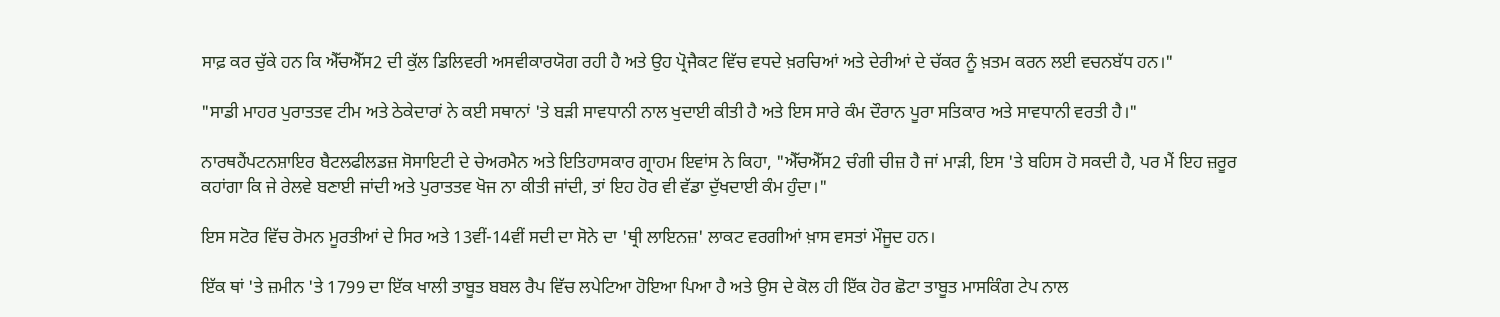ਸਾਫ਼ ਕਰ ਚੁੱਕੇ ਹਨ ਕਿ ਐੱਚਐੱਸ2 ਦੀ ਕੁੱਲ ਡਿਲਿਵਰੀ ਅਸਵੀਕਾਰਯੋਗ ਰਹੀ ਹੈ ਅਤੇ ਉਹ ਪ੍ਰੋਜੈਕਟ ਵਿੱਚ ਵਧਦੇ ਖ਼ਰਚਿਆਂ ਅਤੇ ਦੇਰੀਆਂ ਦੇ ਚੱਕਰ ਨੂੰ ਖ਼ਤਮ ਕਰਨ ਲਈ ਵਚਨਬੱਧ ਹਨ।"

"ਸਾਡੀ ਮਾਹਰ ਪੁਰਾਤਤਵ ਟੀਮ ਅਤੇ ਠੇਕੇਦਾਰਾਂ ਨੇ ਕਈ ਸਥਾਨਾਂ 'ਤੇ ਬੜੀ ਸਾਵਧਾਨੀ ਨਾਲ ਖੁਦਾਈ ਕੀਤੀ ਹੈ ਅਤੇ ਇਸ ਸਾਰੇ ਕੰਮ ਦੌਰਾਨ ਪੂਰਾ ਸਤਿਕਾਰ ਅਤੇ ਸਾਵਧਾਨੀ ਵਰਤੀ ਹੈ।"

ਨਾਰਥਹੈਂਪਟਨਸ਼ਾਇਰ ਬੈਟਲਫੀਲਡਜ਼ ਸੋਸਾਇਟੀ ਦੇ ਚੇਅਰਮੈਨ ਅਤੇ ਇਤਿਹਾਸਕਾਰ ਗ੍ਰਾਹਮ ਇਵਾਂਸ ਨੇ ਕਿਹਾ, "ਐੱਚਐੱਸ2 ਚੰਗੀ ਚੀਜ਼ ਹੈ ਜਾਂ ਮਾੜੀ, ਇਸ 'ਤੇ ਬਹਿਸ ਹੋ ਸਕਦੀ ਹੈ, ਪਰ ਮੈਂ ਇਹ ਜ਼ਰੂਰ ਕਹਾਂਗਾ ਕਿ ਜੇ ਰੇਲਵੇ ਬਣਾਈ ਜਾਂਦੀ ਅਤੇ ਪੁਰਾਤਤਵ ਖੋਜ ਨਾ ਕੀਤੀ ਜਾਂਦੀ, ਤਾਂ ਇਹ ਹੋਰ ਵੀ ਵੱਡਾ ਦੁੱਖਦਾਈ ਕੰਮ ਹੁੰਦਾ।"

ਇਸ ਸਟੋਰ ਵਿੱਚ ਰੋਮਨ ਮੂਰਤੀਆਂ ਦੇ ਸਿਰ ਅਤੇ 13ਵੀਂ-14ਵੀਂ ਸਦੀ ਦਾ ਸੋਨੇ ਦਾ 'ਥ੍ਰੀ ਲਾਇਨਜ਼' ਲਾਕਟ ਵਰਗੀਆਂ ਖ਼ਾਸ ਵਸਤਾਂ ਮੌਜੂਦ ਹਨ।

ਇੱਕ ਥਾਂ 'ਤੇ ਜ਼ਮੀਨ 'ਤੇ 1799 ਦਾ ਇੱਕ ਖਾਲੀ ਤਾਬੂਤ ਬਬਲ ਰੈਪ ਵਿੱਚ ਲਪੇਟਿਆ ਹੋਇਆ ਪਿਆ ਹੈ ਅਤੇ ਉਸ ਦੇ ਕੋਲ ਹੀ ਇੱਕ ਹੋਰ ਛੋਟਾ ਤਾਬੂਤ ਮਾਸਕਿੰਗ ਟੇਪ ਨਾਲ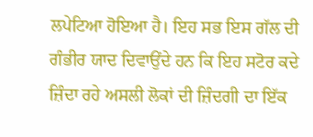ਲਪੇਟਿਆ ਹੋਇਆ ਹੈ। ਇਹ ਸਭ ਇਸ ਗੱਲ ਦੀ ਗੰਭੀਰ ਯਾਦ ਦਿਵਾਉਂਦੇ ਹਨ ਕਿ ਇਹ ਸਟੋਰ ਕਦੇ ਜ਼ਿੰਦਾ ਰਹੇ ਅਸਲੀ ਲੋਕਾਂ ਦੀ ਜ਼ਿੰਦਗੀ ਦਾ ਇੱਕ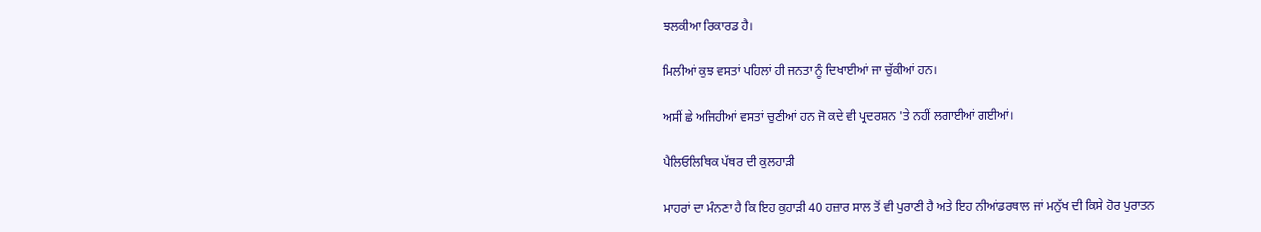ਝਲਕੀਆ ਰਿਕਾਰਡ ਹੈ।

ਮਿਲੀਆਂ ਕੁਝ ਵਸਤਾਂ ਪਹਿਲਾਂ ਹੀ ਜਨਤਾ ਨੂੰ ਦਿਖਾਈਆਂ ਜਾ ਚੁੱਕੀਆਂ ਹਨ।

ਅਸੀਂ ਛੇ ਅਜਿਹੀਆਂ ਵਸਤਾਂ ਚੁਣੀਆਂ ਹਨ ਜੋ ਕਦੇ ਵੀ ਪ੍ਰਦਰਸ਼ਨ 'ਤੇ ਨਹੀਂ ਲਗਾਈਆਂ ਗਈਆਂ।

ਪੈਲਿਓਲਿਥਿਕ ਪੱਥਰ ਦੀ ਕੁਲਹਾੜੀ

ਮਾਹਰਾਂ ਦਾ ਮੰਨਣਾ ਹੈ ਕਿ ਇਹ ਕੁਹਾੜੀ 40 ਹਜ਼ਾਰ ਸਾਲ ਤੋਂ ਵੀ ਪੁਰਾਣੀ ਹੈ ਅਤੇ ਇਹ ਨੀਆਂਡਰਥਾਲ ਜਾਂ ਮਨੁੱਖ ਦੀ ਕਿਸੇ ਹੋਰ ਪੁਰਾਤਨ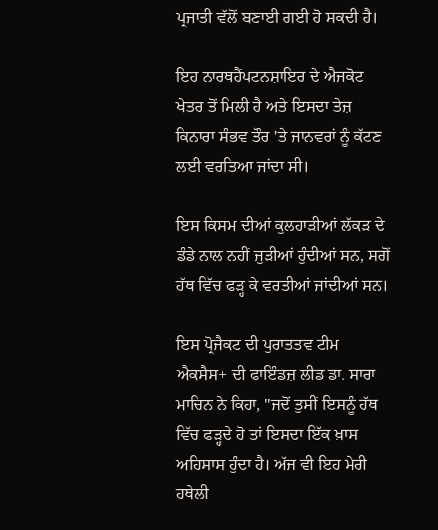ਪ੍ਰਜਾਤੀ ਵੱਲੋਂ ਬਣਾਈ ਗਈ ਹੋ ਸਕਦੀ ਹੈ।

ਇਹ ਨਾਰਥਹੈਂਪਟਨਸ਼ਾਇਰ ਦੇ ਐਜਕੋਟ ਖੇਤਰ ਤੋਂ ਮਿਲੀ ਹੈ ਅਤੇ ਇਸਦਾ ਤੇਜ਼ ਕਿਨਾਰਾ ਸੰਭਵ ਤੌਰ 'ਤੇ ਜਾਨਵਰਾਂ ਨੂੰ ਕੱਟਣ ਲਈ ਵਰਤਿਆ ਜਾਂਦਾ ਸੀ।

ਇਸ ਕਿਸਮ ਦੀਆਂ ਕੁਲਹਾੜੀਆਂ ਲੱਕੜ ਦੇ ਡੰਡੇ ਨਾਲ ਨਹੀਂ ਜੁੜੀਆਂ ਹੁੰਦੀਆਂ ਸਨ, ਸਗੋਂ ਹੱਥ ਵਿੱਚ ਫੜ੍ਹ ਕੇ ਵਰਤੀਆਂ ਜਾਂਦੀਆਂ ਸਨ।

ਇਸ ਪ੍ਰੋਜੈਕਟ ਦੀ ਪੁਰਾਤਤਵ ਟੀਮ ਐਕਸੈਸ+ ਦੀ ਫਾਇੰਡਜ਼ ਲੀਡ ਡਾ. ਸਾਰਾ ਮਾਚਿਨ ਨੇ ਕਿਹਾ, "ਜਦੋਂ ਤੁਸੀਂ ਇਸਨੂੰ ਹੱਥ ਵਿੱਚ ਫੜ੍ਹਦੇ ਹੋ ਤਾਂ ਇਸਦਾ ਇੱਕ ਖ਼ਾਸ ਅਹਿਸਾਸ ਹੁੰਦਾ ਹੈ। ਅੱਜ ਵੀ ਇਹ ਮੇਰੀ ਹਥੇਲੀ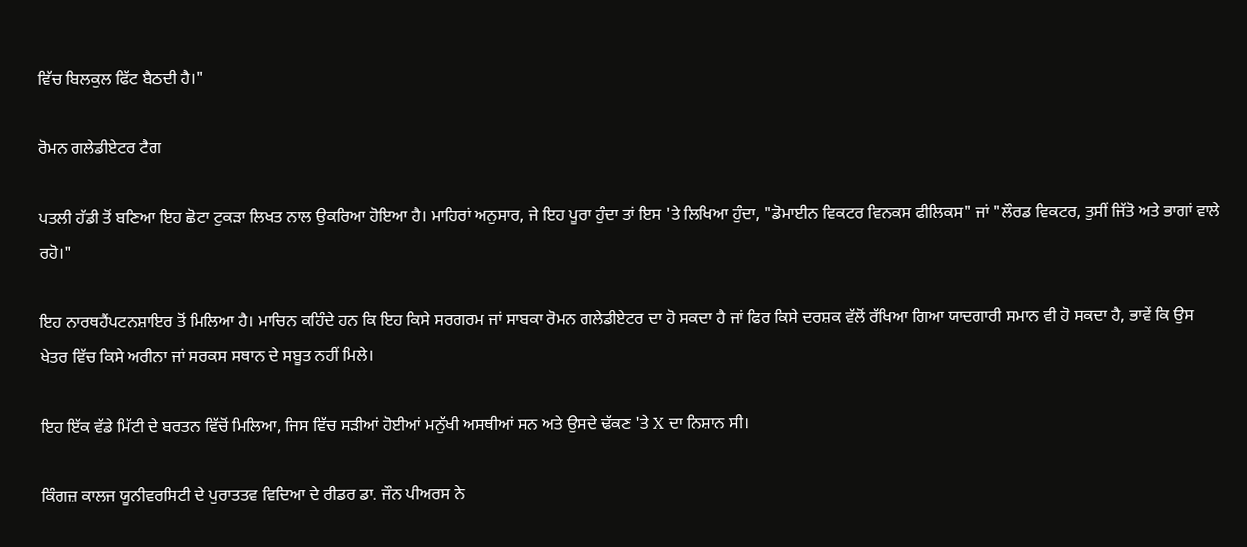ਵਿੱਚ ਬਿਲਕੁਲ ਫਿੱਟ ਬੈਠਦੀ ਹੈ।"

ਰੋਮਨ ਗਲੇਡੀਏਟਰ ਟੈਗ

ਪਤਲੀ ਹੱਡੀ ਤੋਂ ਬਣਿਆ ਇਹ ਛੋਟਾ ਟੁਕੜਾ ਲਿਖਤ ਨਾਲ ਉਕਰਿਆ ਹੋਇਆ ਹੈ। ਮਾਹਿਰਾਂ ਅਨੁਸਾਰ, ਜੇ ਇਹ ਪੂਰਾ ਹੁੰਦਾ ਤਾਂ ਇਸ 'ਤੇ ਲਿਖਿਆ ਹੁੰਦਾ, "ਡੋਮਾਈਨ ਵਿਕਟਰ ਵਿਨਕਸ ਫੀਲਿਕਸ" ਜਾਂ "ਲੌਰਡ ਵਿਕਟਰ, ਤੁਸੀਂ ਜਿੱਤੋ ਅਤੇ ਭਾਗਾਂ ਵਾਲੇ ਰਹੋ।"

ਇਹ ਨਾਰਥਹੈਂਪਟਨਸ਼ਾਇਰ ਤੋਂ ਮਿਲਿਆ ਹੈ। ਮਾਚਿਨ ਕਹਿੰਦੇ ਹਨ ਕਿ ਇਹ ਕਿਸੇ ਸਰਗਰਮ ਜਾਂ ਸਾਬਕਾ ਰੋਮਨ ਗਲੇਡੀਏਟਰ ਦਾ ਹੋ ਸਕਦਾ ਹੈ ਜਾਂ ਫਿਰ ਕਿਸੇ ਦਰਸ਼ਕ ਵੱਲੋਂ ਰੱਖਿਆ ਗਿਆ ਯਾਦਗਾਰੀ ਸਮਾਨ ਵੀ ਹੋ ਸਕਦਾ ਹੈ, ਭਾਵੇਂ ਕਿ ਉਸ ਖੇਤਰ ਵਿੱਚ ਕਿਸੇ ਅਰੀਨਾ ਜਾਂ ਸਰਕਸ ਸਥਾਨ ਦੇ ਸਬੂਤ ਨਹੀਂ ਮਿਲੇ।

ਇਹ ਇੱਕ ਵੱਡੇ ਮਿੱਟੀ ਦੇ ਬਰਤਨ ਵਿੱਚੋਂ ਮਿਲਿਆ, ਜਿਸ ਵਿੱਚ ਸੜੀਆਂ ਹੋਈਆਂ ਮਨੁੱਖੀ ਅਸਥੀਆਂ ਸਨ ਅਤੇ ਉਸਦੇ ਢੱਕਣ 'ਤੇ X ਦਾ ਨਿਸ਼ਾਨ ਸੀ।

ਕਿੰਗਜ਼ ਕਾਲਜ ਯੂਨੀਵਰਸਿਟੀ ਦੇ ਪੁਰਾਤਤਵ ਵਿਦਿਆ ਦੇ ਰੀਡਰ ਡਾ. ਜੌਨ ਪੀਅਰਸ ਨੇ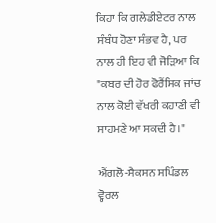ਕਿਹਾ ਕਿ ਗਲੇਡੀਏਟਰ ਨਾਲ ਸੰਬੰਧ ਹੋਣਾ ਸੰਭਵ ਹੈ, ਪਰ ਨਾਲ ਹੀ ਇਹ ਵੀ ਜੋੜਿਆ ਕਿ "ਕਬਰ ਦੀ ਹੋਰ ਫੋਰੈਂਸਿਕ ਜਾਂਚ ਨਾਲ ਕੋਈ ਵੱਖਰੀ ਕਹਾਣੀ ਵੀ ਸਾਹਮਣੇ ਆ ਸਕਦੀ ਹੈ।"

ਐਂਗਲੋ-ਸੈਕਸਨ ਸਪਿੰਡਲ ਵ੍ਹੋਰਲ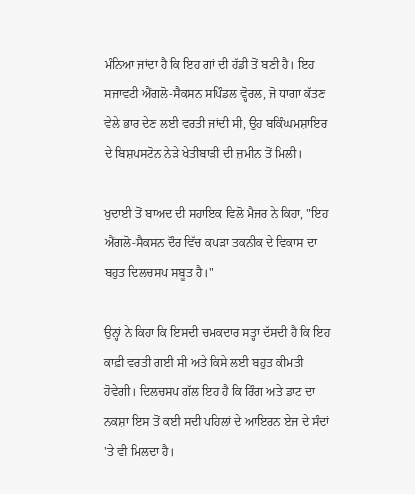ਮੰਨਿਆ ਜਾਂਦਾ ਹੈ ਕਿ ਇਹ ਗਾਂ ਦੀ ਹੱਡੀ ਤੋਂ ਬਣੀ ਹੈ। ਇਹ ਸਜਾਵਟੀ ਐਂਗਲੋ-ਸੈਕਸਨ ਸਪਿੰਡਲ ਵ੍ਹੋਰਲ, ਜੋ ਧਾਗਾ ਕੱਤਣ ਵੇਲੇ ਭਾਰ ਦੇਣ ਲਈ ਵਰਤੀ ਜਾਂਦੀ ਸੀ, ਉਹ ਬਕਿੰਘਮਸ਼ਾਇਰ ਦੇ ਬਿਸ਼ਪਸਟੋਨ ਨੇੜੇ ਖੇਤੀਬਾੜੀ ਦੀ ਜ਼ਮੀਨ ਤੋਂ ਮਿਲੀ।

ਖੁਦਾਈ ਤੋਂ ਬਾਅਦ ਦੀ ਸਹਾਇਕ ਵਿਲੋ ਮੈਜਰ ਨੇ ਕਿਹਾ, "ਇਹ ਐਂਗਲੋ-ਸੈਕਸਨ ਦੌਰ ਵਿੱਚ ਕਪੜਾ ਤਕਨੀਕ ਦੇ ਵਿਕਾਸ ਦਾ ਬਹੁਤ ਦਿਲਚਸਪ ਸਬੂਤ ਹੈ।"

ਉਨ੍ਹਾਂ ਨੇ ਕਿਹਾ ਕਿ ਇਸਦੀ ਚਮਕਦਾਰ ਸਤ੍ਹਾ ਦੱਸਦੀ ਹੈ ਕਿ ਇਹ ਕਾਫ਼ੀ ਵਰਤੀ ਗਈ ਸੀ ਅਤੇ ਕਿਸੇ ਲਈ ਬਹੁਤ ਕੀਮਤੀ ਹੋਵੇਗੀ। ਦਿਲਚਸਪ ਗੱਲ ਇਹ ਹੈ ਕਿ ਰਿੰਗ ਅਤੇ ਡਾਟ ਦਾ ਨਕਸ਼ਾ ਇਸ ਤੋਂ ਕਈ ਸਦੀ ਪਹਿਲਾਂ ਦੇ ਆਇਰਨ ਏਜ ਦੇ ਸੰਦਾਂ 'ਤੇ ਵੀ ਮਿਲਦਾ ਹੈ।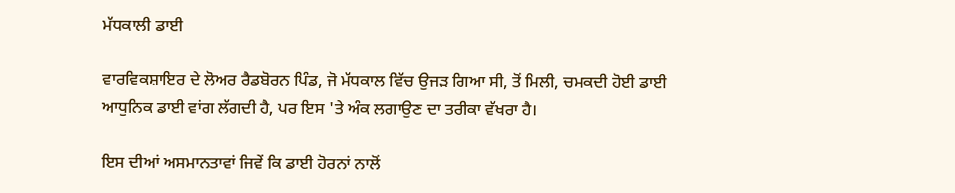ਮੱਧਕਾਲੀ ਡਾਈ

ਵਾਰਵਿਕਸ਼ਾਇਰ ਦੇ ਲੋਅਰ ਰੈਡਬੋਰਨ ਪਿੰਡ, ਜੋ ਮੱਧਕਾਲ ਵਿੱਚ ਉਜੜ ਗਿਆ ਸੀ, ਤੋਂ ਮਿਲੀ, ਚਮਕਦੀ ਹੋਈ ਡਾਈ ਆਧੁਨਿਕ ਡਾਈ ਵਾਂਗ ਲੱਗਦੀ ਹੈ, ਪਰ ਇਸ 'ਤੇ ਅੰਕ ਲਗਾਉਣ ਦਾ ਤਰੀਕਾ ਵੱਖਰਾ ਹੈ।

ਇਸ ਦੀਆਂ ਅਸਮਾਨਤਾਵਾਂ ਜਿਵੇਂ ਕਿ ਡਾਈ ਹੋਰਨਾਂ ਨਾਲੋਂ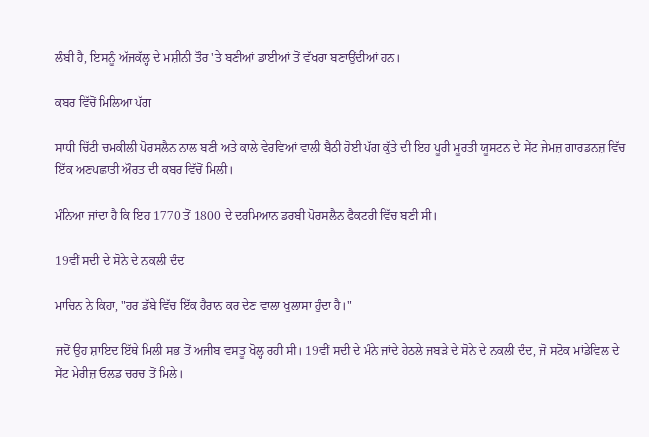ਲੰਬੀ ਹੈ, ਇਸਨੂੰ ਅੱਜਕੱਲ੍ਹ ਦੇ ਮਸ਼ੀਨੀ ਤੌਰ 'ਤੇ ਬਣੀਆਂ ਡਾਈਆਂ ਤੋਂ ਵੱਖਰਾ ਬਣਾਉਂਦੀਆਂ ਹਨ।

ਕਬਰ ਵਿੱਚੋਂ ਮਿਲਿਆ ਪੱਗ

ਸਾਧੀ ਚਿੱਟੀ ਚਮਕੀਲੀ ਪੋਰਸਲੈਨ ਨਾਲ ਬਣੀ ਅਤੇ ਕਾਲੇ ਵੇਰਵਿਆਂ ਵਾਲੀ ਬੈਠੀ ਹੋਈ ਪੱਗ ਕੁੱਤੇ ਦੀ ਇਹ ਪੂਰੀ ਮੂਰਤੀ ਯੂਸਟਨ ਦੇ ਸੇਂਟ ਜੇਮਜ਼ ਗਾਰਡਨਜ਼ ਵਿੱਚ ਇੱਕ ਅਣਪਛਾਤੀ ਔਰਤ ਦੀ ਕਬਰ ਵਿੱਚੋਂ ਮਿਲੀ।

ਮੰਨਿਆ ਜਾਂਦਾ ਹੈ ਕਿ ਇਹ 1770 ਤੋਂ 1800 ਦੇ ਦਰਮਿਆਨ ਡਰਬੀ ਪੋਰਸਲੈਨ ਫੈਕਟਰੀ ਵਿੱਚ ਬਣੀ ਸੀ।

19ਵੀਂ ਸਦੀ ਦੇ ਸੋਨੇ ਦੇ ਨਕਲੀ ਦੰਦ

ਮਾਚਿਨ ਨੇ ਕਿਹਾ, "ਹਰ ਡੱਬੇ ਵਿੱਚ ਇੱਕ ਹੈਰਾਨ ਕਰ ਦੇਣ ਵਾਲਾ ਖੁਲਾਸਾ ਹੁੰਦਾ ਹੈ।"

ਜਦੋਂ ਉਹ ਸ਼ਾਇਦ ਇੱਥੇ ਮਿਲੀ ਸਭ ਤੋਂ ਅਜੀਬ ਵਸਤੂ ਖੋਲ੍ਹ ਰਹੀ ਸੀ। 19ਵੀਂ ਸਦੀ ਦੇ ਮੰਨੇ ਜਾਂਦੇ ਹੇਠਲੇ ਜਬੜੇ ਦੇ ਸੋਨੇ ਦੇ ਨਕਲੀ ਦੰਦ, ਜੋ ਸਟੋਕ ਮਾਂਡੇਵਿਲ ਦੇ ਸੇਂਟ ਮੇਰੀਜ਼ ਓਲਡ ਚਰਚ ਤੋਂ ਮਿਲੇ।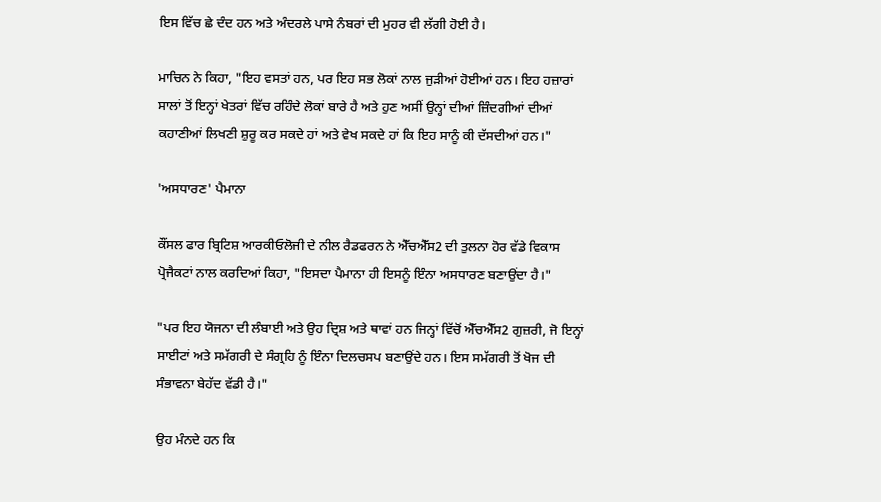ਇਸ ਵਿੱਚ ਛੇ ਦੰਦ ਹਨ ਅਤੇ ਅੰਦਰਲੇ ਪਾਸੇ ਨੰਬਰਾਂ ਦੀ ਮੁਹਰ ਵੀ ਲੱਗੀ ਹੋਈ ਹੈ।

ਮਾਚਿਨ ਨੇ ਕਿਹਾ, "ਇਹ ਵਸਤਾਂ ਹਨ, ਪਰ ਇਹ ਸਭ ਲੋਕਾਂ ਨਾਲ ਜੁੜੀਆਂ ਹੋਈਆਂ ਹਨ। ਇਹ ਹਜ਼ਾਰਾਂ ਸਾਲਾਂ ਤੋਂ ਇਨ੍ਹਾਂ ਖੇਤਰਾਂ ਵਿੱਚ ਰਹਿੰਦੇ ਲੋਕਾਂ ਬਾਰੇ ਹੈ ਅਤੇ ਹੁਣ ਅਸੀਂ ਉਨ੍ਹਾਂ ਦੀਆਂ ਜ਼ਿੰਦਗੀਆਂ ਦੀਆਂ ਕਹਾਣੀਆਂ ਲਿਖਣੀ ਸ਼ੁਰੂ ਕਰ ਸਕਦੇ ਹਾਂ ਅਤੇ ਵੇਖ ਸਕਦੇ ਹਾਂ ਕਿ ਇਹ ਸਾਨੂੰ ਕੀ ਦੱਸਦੀਆਂ ਹਨ।"

'ਅਸਧਾਰਣ' ਪੈਮਾਨਾ

ਕੌਂਸਲ ਫਾਰ ਬ੍ਰਿਟਿਸ਼ ਆਰਕੀਓਲੋਜੀ ਦੇ ਨੀਲ ਰੈਡਫਰਨ ਨੇ ਐੱਚਐੱਸ2 ਦੀ ਤੁਲਨਾ ਹੋਰ ਵੱਡੇ ਵਿਕਾਸ ਪ੍ਰੋਜੈਕਟਾਂ ਨਾਲ ਕਰਦਿਆਂ ਕਿਹਾ, "ਇਸਦਾ ਪੈਮਾਨਾ ਹੀ ਇਸਨੂੰ ਇੰਨਾ ਅਸਧਾਰਣ ਬਣਾਉਂਦਾ ਹੈ।"

"ਪਰ ਇਹ ਯੋਜਨਾ ਦੀ ਲੰਬਾਈ ਅਤੇ ਉਹ ਦ੍ਰਿਸ਼ ਅਤੇ ਥਾਵਾਂ ਹਨ ਜਿਨ੍ਹਾਂ ਵਿੱਚੋਂ ਐੱਚਐੱਸ2 ਗੁਜ਼ਰੀ, ਜੋ ਇਨ੍ਹਾਂ ਸਾਈਟਾਂ ਅਤੇ ਸਮੱਗਰੀ ਦੇ ਸੰਗ੍ਰਹਿ ਨੂੰ ਇੰਨਾ ਦਿਲਚਸਪ ਬਣਾਉਂਦੇ ਹਨ। ਇਸ ਸਮੱਗਰੀ ਤੋਂ ਖੋਜ ਦੀ ਸੰਭਾਵਨਾ ਬੇਹੱਦ ਵੱਡੀ ਹੈ।"

ਉਹ ਮੰਨਦੇ ਹਨ ਕਿ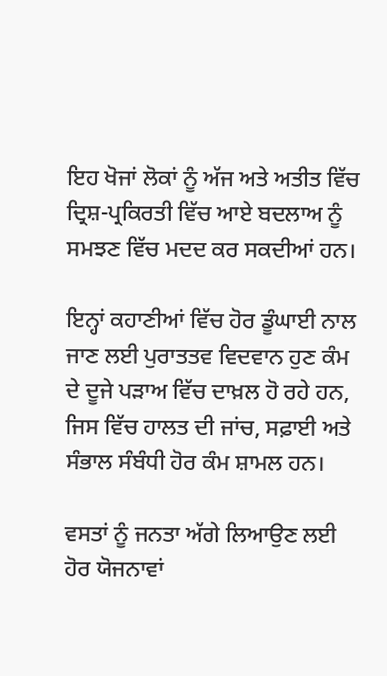ਇਹ ਖੋਜਾਂ ਲੋਕਾਂ ਨੂੰ ਅੱਜ ਅਤੇ ਅਤੀਤ ਵਿੱਚ ਦ੍ਰਿਸ਼-ਪ੍ਰਕਿਰਤੀ ਵਿੱਚ ਆਏ ਬਦਲਾਅ ਨੂੰ ਸਮਝਣ ਵਿੱਚ ਮਦਦ ਕਰ ਸਕਦੀਆਂ ਹਨ।

ਇਨ੍ਹਾਂ ਕਹਾਣੀਆਂ ਵਿੱਚ ਹੋਰ ਡੂੰਘਾਈ ਨਾਲ ਜਾਣ ਲਈ ਪੁਰਾਤਤਵ ਵਿਦਵਾਨ ਹੁਣ ਕੰਮ ਦੇ ਦੂਜੇ ਪੜਾਅ ਵਿੱਚ ਦਾਖ਼ਲ ਹੋ ਰਹੇ ਹਨ, ਜਿਸ ਵਿੱਚ ਹਾਲਤ ਦੀ ਜਾਂਚ, ਸਫ਼ਾਈ ਅਤੇ ਸੰਭਾਲ ਸੰਬੰਧੀ ਹੋਰ ਕੰਮ ਸ਼ਾਮਲ ਹਨ।

ਵਸਤਾਂ ਨੂੰ ਜਨਤਾ ਅੱਗੇ ਲਿਆਉਣ ਲਈ ਹੋਰ ਯੋਜਨਾਵਾਂ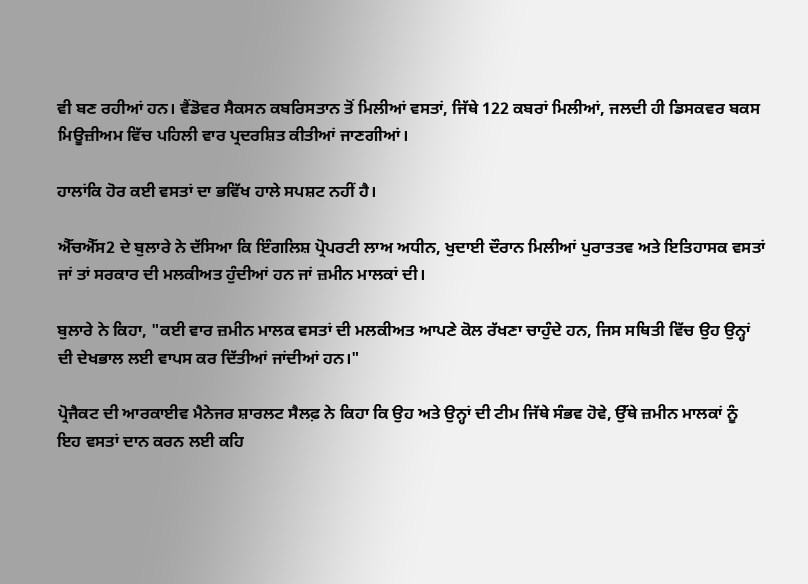ਵੀ ਬਣ ਰਹੀਆਂ ਹਨ। ਵੈਂਡੋਵਰ ਸੈਕਸਨ ਕਬਰਿਸਤਾਨ ਤੋਂ ਮਿਲੀਆਂ ਵਸਤਾਂ, ਜਿੱਥੇ 122 ਕਬਰਾਂ ਮਿਲੀਆਂ, ਜਲਦੀ ਹੀ ਡਿਸਕਵਰ ਬਕਸ ਮਿਊਜ਼ੀਅਮ ਵਿੱਚ ਪਹਿਲੀ ਵਾਰ ਪ੍ਰਦਰਸ਼ਿਤ ਕੀਤੀਆਂ ਜਾਣਗੀਆਂ।

ਹਾਲਾਂਕਿ ਹੋਰ ਕਈ ਵਸਤਾਂ ਦਾ ਭਵਿੱਖ ਹਾਲੇ ਸਪਸ਼ਟ ਨਹੀਂ ਹੈ।

ਐੱਚਐੱਸ2 ਦੇ ਬੁਲਾਰੇ ਨੇ ਦੱਸਿਆ ਕਿ ਇੰਗਲਿਸ਼ ਪ੍ਰੋਪਰਟੀ ਲਾਅ ਅਧੀਨ, ਖੁਦਾਈ ਦੌਰਾਨ ਮਿਲੀਆਂ ਪੁਰਾਤਤਵ ਅਤੇ ਇਤਿਹਾਸਕ ਵਸਤਾਂ ਜਾਂ ਤਾਂ ਸਰਕਾਰ ਦੀ ਮਲਕੀਅਤ ਹੁੰਦੀਆਂ ਹਨ ਜਾਂ ਜ਼ਮੀਨ ਮਾਲਕਾਂ ਦੀ।

ਬੁਲਾਰੇ ਨੇ ਕਿਹਾ, "ਕਈ ਵਾਰ ਜ਼ਮੀਨ ਮਾਲਕ ਵਸਤਾਂ ਦੀ ਮਲਕੀਅਤ ਆਪਣੇ ਕੋਲ ਰੱਖਣਾ ਚਾਹੁੰਦੇ ਹਨ, ਜਿਸ ਸਥਿਤੀ ਵਿੱਚ ਉਹ ਉਨ੍ਹਾਂ ਦੀ ਦੇਖਭਾਲ ਲਈ ਵਾਪਸ ਕਰ ਦਿੱਤੀਆਂ ਜਾਂਦੀਆਂ ਹਨ।"

ਪ੍ਰੋਜੈਕਟ ਦੀ ਆਰਕਾਈਵ ਮੈਨੇਜਰ ਸ਼ਾਰਲਟ ਸੈਲਫ਼ ਨੇ ਕਿਹਾ ਕਿ ਉਹ ਅਤੇ ਉਨ੍ਹਾਂ ਦੀ ਟੀਮ ਜਿੱਥੇ ਸੰਭਵ ਹੋਵੇ, ਉੱਥੇ ਜ਼ਮੀਨ ਮਾਲਕਾਂ ਨੂੰ ਇਹ ਵਸਤਾਂ ਦਾਨ ਕਰਨ ਲਈ ਕਹਿ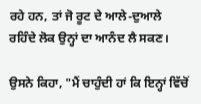ਰਹੇ ਹਨ, ਤਾਂ ਜੋ ਰੂਟ ਦੇ ਆਲੇ-ਦੁਆਲੇ ਰਹਿੰਦੇ ਲੋਕ ਉਨ੍ਹਾਂ ਦਾ ਆਨੰਦ ਲੈ ਸਕਣ।

ਉਸਨੇ ਕਿਹਾ, "ਮੈਂ ਚਾਹੁੰਦੀ ਹਾਂ ਕਿ ਇਨ੍ਹਾਂ ਵਿੱਚੋਂ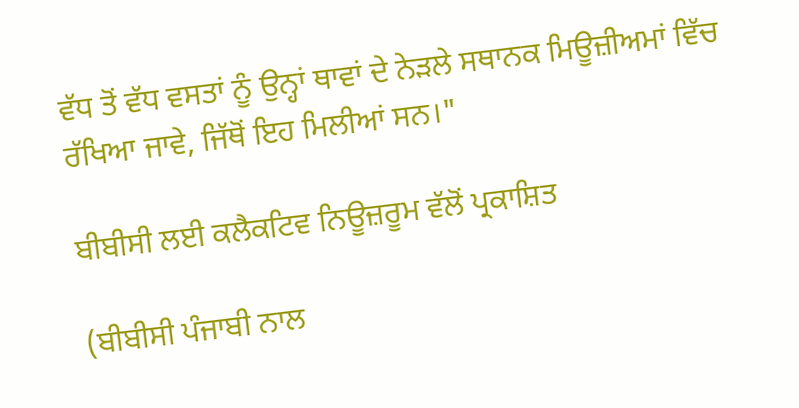ਵੱਧ ਤੋਂ ਵੱਧ ਵਸਤਾਂ ਨੂੰ ਉਨ੍ਹਾਂ ਥਾਵਾਂ ਦੇ ਨੇੜਲੇ ਸਥਾਨਕ ਮਿਊਜ਼ੀਅਮਾਂ ਵਿੱਚ ਰੱਖਿਆ ਜਾਵੇ, ਜਿੱਥੋਂ ਇਹ ਮਿਲੀਆਂ ਸਨ।"

ਬੀਬੀਸੀ ਲਈ ਕਲੈਕਟਿਵ ਨਿਊਜ਼ਰੂਮ ਵੱਲੋਂ ਪ੍ਰਕਾਸ਼ਿਤ

(ਬੀਬੀਸੀ ਪੰਜਾਬੀ ਨਾਲ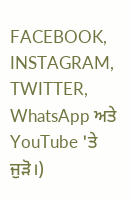FACEBOOK, INSTAGRAM, TWITTER, WhatsApp ਅਤੇ YouTube 'ਤੇ ਜੁੜੋ।)